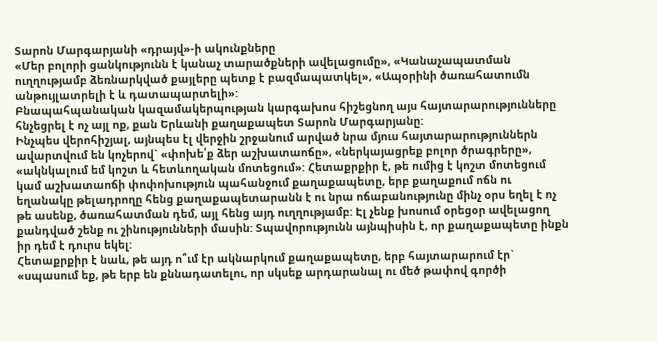Տարոն Մարգարյանի «դրայվ»-ի ակունքները
«Մեր բոլորի ցանկությունն է կանաչ տարածքների ավելացումը», «Կանաչապատման ուղղությամբ ձեռնարկված քայլերը պետք է բազմապատկել», «Ապօրինի ծառահատումն անթույլատրելի է և դատապարտելի»:
Բնապահպանական կազամակերպության կարգախոս հիշեցնող այս հայտարարությունները հնչեցրել է ոչ այլ ոք, քան Երևանի քաղաքապետ Տարոն Մարգարյանը:
Ինչպես վերոհիշյալ, այնպես էլ վերջին շրջանում արված նրա մյուս հայտարարություններն ավարտվում են կոչերով` «փոխե՛ք ձեր աշխատաոճը», «ներկայացրեք բոլոր ծրագրերը», «ակնկալում եմ կոշտ և հետևողական մոտեցում»: Հետաքրքիր է, թե ումից է կոշտ մոտեցում կամ աշխատաոճի փոփոխություն պահանջում քաղաքապետը, երբ քաղաքում ոճն ու եղանակը թելադրողը հենց քաղաքապետարանն է ու նրա ոճաբանությունը մինչ օրս եղել է ոչ թե ասենք, ծառահատման դեմ, այլ հենց այդ ուղղությամբ: Էլ չենք խոսում օրեցօր ավելացող քանդված շենք ու շինությունների մասին: Տպավորությունն այնպիսին է, որ քաղաքապետը ինքն իր դեմ է դուրս եկել:
Հետաքրքիր է նաև, թե այդ ո՞ւմ էր ակնարկում քաղաքապետը, երբ հայտարարում էր` «սպասում եք, թե երբ են քննադատելու, որ սկսեք արդարանալ ու մեծ թափով գործի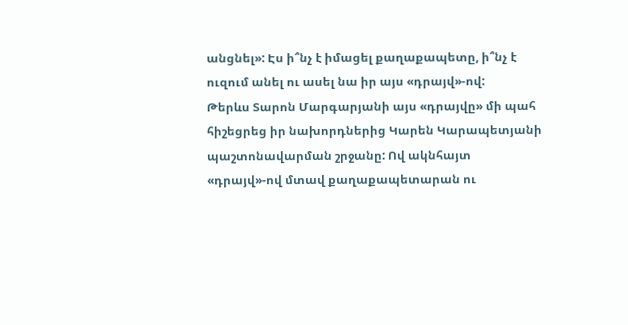անցնել»: Էս ի՞նչ է իմացել քաղաքապետը, ի՞նչ է ուզում անել ու ասել նա իր այս «դրայվ»-ով:
Թերևս Տարոն Մարգարյանի այս «դրայվը» մի պահ հիշեցրեց իր նախորդներից Կարեն Կարապետյանի պաշտոնավարման շրջանը: Ով ակնհայտ «դրայվ»-ով մտավ քաղաքապետարան ու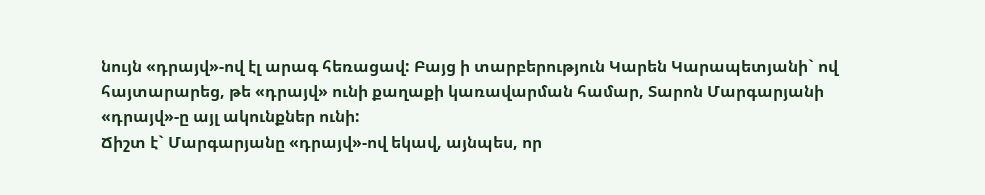նույն «դրայվ»-ով էլ արագ հեռացավ: Բայց ի տարբերություն Կարեն Կարապետյանի` ով հայտարարեց, թե «դրայվ» ունի քաղաքի կառավարման համար, Տարոն Մարգարյանի «դրայվ»-ը այլ ակունքներ ունի:
Ճիշտ է` Մարգարյանը «դրայվ»-ով եկավ, այնպես, որ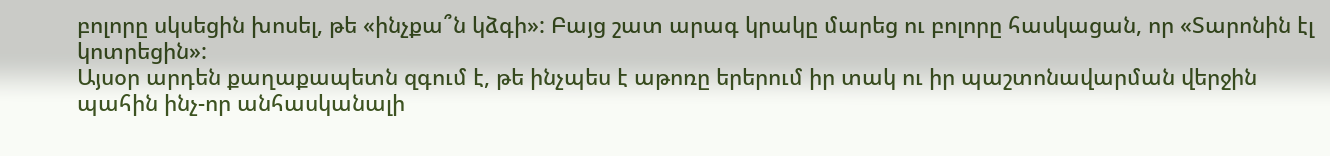բոլորը սկսեցին խոսել, թե «ինչքա՞ն կձգի»: Բայց շատ արագ կրակը մարեց ու բոլորը հասկացան, որ «Տարոնին էլ կոտրեցին»:
Այսօր արդեն քաղաքապետն զգում է, թե ինչպես է աթոռը երերում իր տակ ու իր պաշտոնավարման վերջին պահին ինչ-որ անհասկանալի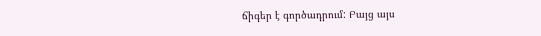ճիգեր է գործադրում: Բայց այս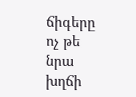ճիգերը ոչ թե նրա խղճի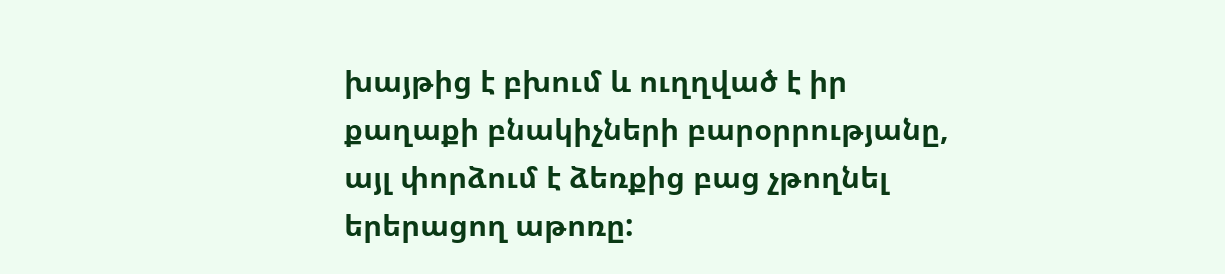խայթից է բխում և ուղղված է իր քաղաքի բնակիչների բարօրրությանը, այլ փորձում է ձեռքից բաց չթողնել երերացող աթոռը: